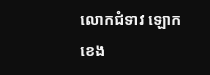លោកជំទាវ ឡោក ខេង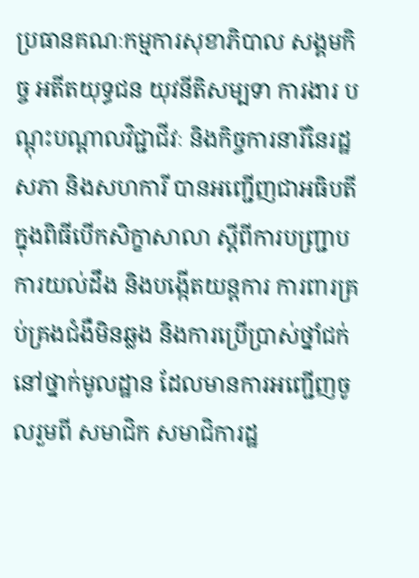ប្រធានគណៈកម្មការសុខាភិបាល សង្គមកិច្ច អតីតយុទ្ធជន យុវនីតិសម្បទា ការងារ បណ្តុះបណ្តាលវិជ្ជាជីវៈ និងកិច្ចការនារីនៃរដ្ឋសភា និងសហការី បានអញ្ជើញជាអធិបតីក្នុងពិធីបើកសិក្ខាសាលា ស្តីពីការបញ្ជ្រាបការយល់ដឹង និងបង្កើតយន្តការ ការពារគ្រប់គ្រងជំងឺមិនឆ្លង និងការប្រើប្រាស់ថ្នាំជក់នៅថ្នាក់មូលដ្ឋាន ដែលមានការអញ្ជើញចូលរួមពី សមាជិក សមាជិការដ្ឋ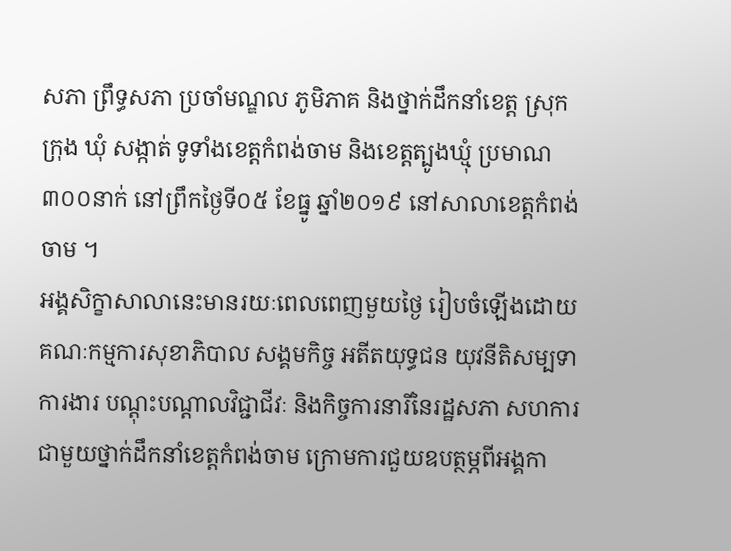សភា ព្រឹទ្ធសភា ប្រចាំមណ្ឌល ភូមិភាគ និងថ្នាក់ដឹកនាំខេត្ត ស្រុក ក្រុង ឃុំ សង្កាត់ ទូទាំងខេត្តកំពង់ចាម និងខេត្តត្បូងឃ្មុំ ប្រមាណ៣០០នាក់ នៅព្រឹកថ្ងៃទី០៥ ខែធ្នូ ឆ្នាំ២០១៩ នៅសាលាខេត្តកំពង់ចាម ។
អង្គសិក្ខាសាលានេះមានរយៈពេលពេញមួយថ្ងៃ រៀបចំឡើងដោយគណៈកម្មការសុខាភិបាល សង្គមកិច្ច អតីតយុទ្ធជន យុវនីតិសម្បទា ការងារ បណ្តុះបណ្តាលវិជ្ជាជីវៈ និងកិច្ចការនារីនៃរដ្ឋសភា សហការជាមួយថ្នាក់ដឹកនាំខេត្តកំពង់ចាម ក្រោមការជួយឧបត្ថម្ភពីអង្គកា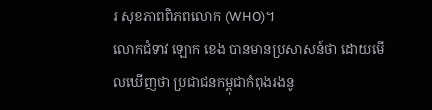រ សុខភាពពិភពលោក (WHO)។
លោកជំទាវ ឡោក ខេង បានមានប្រសាសន៍ថា ដោយមើលឃើញថា ប្រជាជនកម្ពុជាកំពុងរងនូ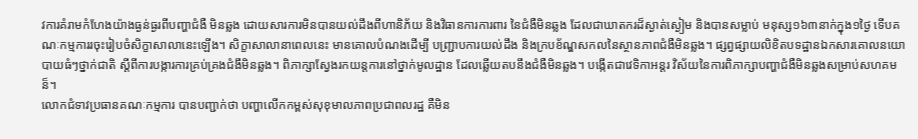វការគំរាមកំហែងយ៉ាងធ្ងន់ធ្ងរពីបញ្ហាជំងឺ មិនឆ្លង ដោយសារការមិនបានយល់ដឹងពីហានិភ័យ និងវិធានការការពារ នៃជំងឺមិនឆ្លង ដែលជាឃាតករដ៏ស្ងាត់ស្ងៀម និងបានសម្លាប់ មនុស្ស១៦៣នាក់ក្នុង១ថ្ងៃ ទើបគណៈកម្មការរចុះរៀបចំសិក្ខាសាលានេះឡើង។ សិក្ខាសាលានាពេលនេះ មានគោលបំណងដើម្បី បញ្ជ្រាបការយល់ដឹង និងក្របខ័ណ្ឌសកលនៃស្ថានភាពជំងឺមិនឆ្លង។ ផ្សព្វផ្សាយលិខិតបទដ្ឋានឯកសារគោលនយោបាយធំៗថ្នាក់ជាតិ ស្តីពីការបង្ការការគ្រប់គ្រងជំងឹមិនឆ្លង។ ពិភាក្សាស្វែងរកយន្តការនៅថ្នាក់មូលដ្ឋាន ដែលឆ្លើយតបនឹងជំងឺមិនឆ្លង។ បង្កើតជាវេទិកាអន្តរ វិស័យនៃការពិភាក្សាបញ្ហាជំងឺមិនឆ្លងសម្រាប់សហគមន៏។
លោកជំទាវប្រធានគណៈកម្មការ បានបញ្ជាក់ថា បញ្ហាលើកកម្ពស់សុខុមាលភាពប្រជាពលរដ្ឋ គឺមិន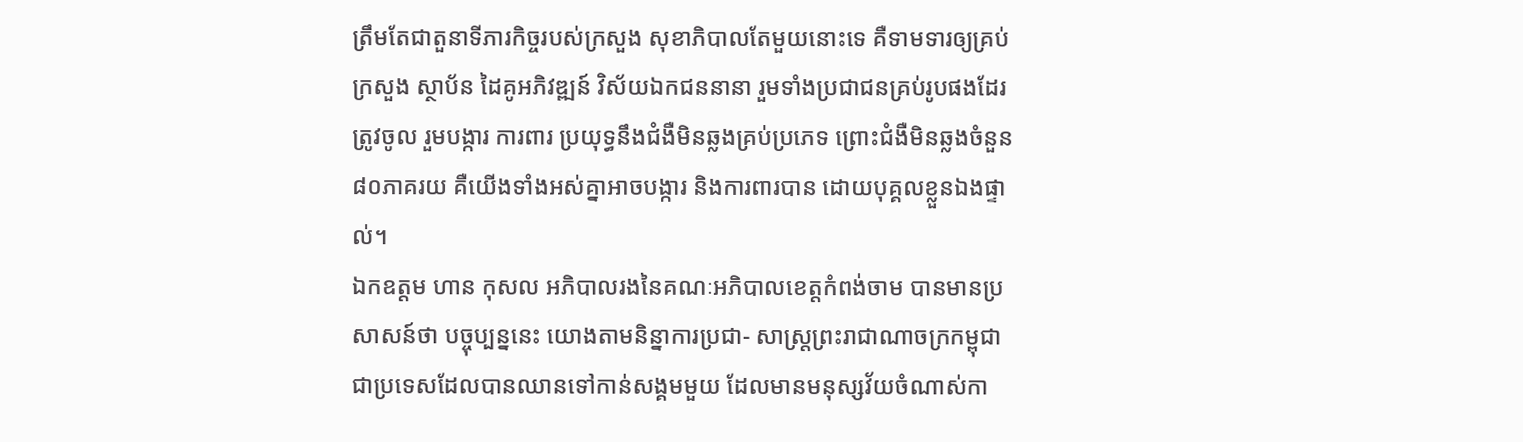ត្រឹមតែជាតួនាទីភារកិច្ចរបស់ក្រសួង សុខាភិបាលតែមួយនោះទេ គឺទាមទារឲ្យគ្រប់ក្រសួង ស្ថាប័ន ដៃគូអភិវឌ្ឍន៍ វិស័យឯកជននានា រួមទាំងប្រជាជនគ្រប់រូបផងដែរ ត្រូវចូល រួមបង្ការ ការពារ ប្រយុទ្ធនឹងជំងឺមិនឆ្លងគ្រប់ប្រភេទ ព្រោះជំងឺមិនឆ្លងចំនួន៨០ភាគរយ គឺយើងទាំងអស់គ្នាអាចបង្ការ និងការពារបាន ដោយបុគ្គលខ្លួនឯងផ្ទាល់។
ឯកឧត្តម ហាន កុសល អភិបាលរងនៃគណៈអភិបាលខេត្តកំពង់ចាម បានមានប្រសាសន៍ថា បច្ចុប្បន្ននេះ យោងតាមនិន្នាការប្រជា- សាស្ត្រព្រះរាជាណាចក្រកម្ពុជា ជាប្រទេសដែលបានឈានទៅកាន់សង្គមមួយ ដែលមានមនុស្សវ័យចំណាស់កា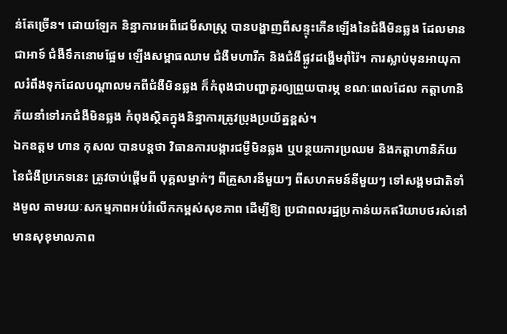ន់តែច្រើន។ ដោយឡែក និន្នាការអេពីដេមីសាស្រ្ត បានបង្ហាញពីសន្ទុះកើនឡើងនៃជំងឺមិនឆ្លង ដែលមានជាអាទ៍ ជំងឺទឹកនោមផ្អែម ឡើងសម្ពាធឈាម ជំងឺមហារីក និងជំងឺផ្លូវដង្ហើមរ៉ាំរ៉ៃ។ ការស្លាប់មុនអាយុកាលរំពឹងទុកដែលបណ្ដាលមកពីជំងឺមិនឆ្លង ក៏កំពុងជាបញ្ហាគួរឲ្យព្រួយបារម្ភ ខណៈពេលដែល កត្តាហានិភ័យនាំទៅរកជំងឺមិនឆ្លង កំពុងស្ថិតក្នុងនិន្នាការត្រូវប្រុងប្រយ័ត្នខ្ពស់។
ឯកឧត្តម ហាន កុសល បានបន្តថា វិធានការបង្ការជម្ងឺមិនឆ្លង ឬបន្ថយការប្រឈម និងកត្តាហានិភ័យនៃជំងឺប្រភេទនេះ ត្រូវចាប់ផ្ដើមពី បុគ្គលម្នាក់ៗ ពីគ្រួសារនីមួយៗ ពីសហគមន៍នីមួយៗ ទៅសង្គមជាតិទាំងមូល តាមរយៈសកម្មភាពអប់រំលើកកម្ពស់សុខភាព ដើម្បីឱ្យ ប្រជាពលរដ្ឋប្រកាន់យកឥរិយាបថរស់នៅមានសុខុមាលភាព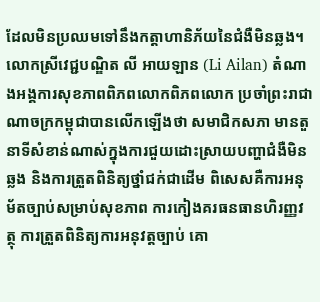ដែលមិនប្រឈមទៅនឹងកត្តាហានិភ័យនៃជំងឺមិនឆ្លង។
លោកស្រីវេជ្ជបណ្ឌិត លី អាយឡាន (Li Ailan) តំណាងអង្គការសុខភាពពិភពលោកពិភពលោក ប្រចាំព្រះរាជាណាចក្រកម្ពុជាបានលើកឡើងថា សមាជិកសភា មានតួនាទីសំខាន់ណាស់ក្នុងការជួយដោះស្រាយបញ្ហាជំងឺមិនឆ្លង និងការត្រួតពិនិត្យថ្នាំជក់ជាដើម ពិសេសគឺការអនុម័តច្បាប់សម្រាប់សុខភាព ការកៀងគរធនធានហិរញ្ញវត្ថុ ការត្រួតពិនិត្យការអនុវត្តច្បាប់ គោ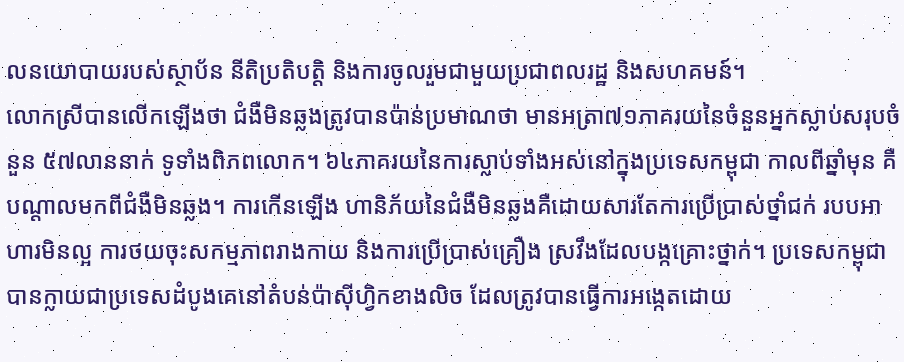លនយោបាយរបស់ស្ថាប័ន នីតិប្រតិបត្តិ និងការចូលរួមជាមួយប្រជាពលរដ្ឋ និងសហគមន៍។
លោកស្រីបានលើកឡើងថា ជំងឺមិនឆ្លងត្រូវបានប៉ាន់ប្រមាណថា មានអត្រា៧១ភាគរយនៃចំនួនអ្នកស្លាប់សរុបចំនួន ៥៧លាននាក់ ទូទាំងពិភពលោក។ ៦៤ភាគរយនៃការស្លាប់ទាំងអស់នៅក្នុងប្រទេសកម្ពុជា កាលពីឆ្នាំមុន គឺបណ្តាលមកពីជំងឺមិនឆ្លង។ ការកើនឡើង ហានិភ័យនៃជំងឺមិនឆ្លងគឺដោយសារតែការប្រើប្រាស់ថ្នាំជក់ របបអាហារមិនល្អ ការថយចុះសកម្មភាពរាងកាយ និងការប្រើប្រាស់គ្រឿង ស្រវឹងដែលបង្កគ្រោះថ្នាក់។ ប្រទេសកម្ពុជាបានក្លាយជាប្រទេសដំបូងគេនៅតំបន់ប៉ាស៊ីហ្វិកខាងលិច ដែលត្រូវបានធ្វើការអង្កេតដោយ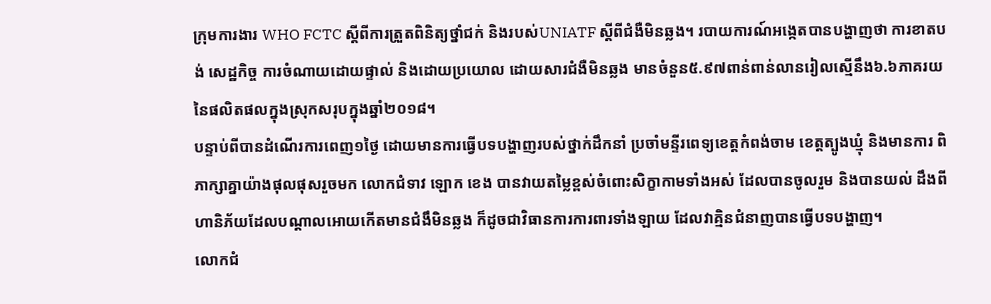ក្រុមការងារ WHO FCTC ស្ដីពីការត្រួតពិនិត្យថ្នាំជក់ និងរបស់UNIATF ស្ដីពីជំងឺមិនឆ្លង។ របាយការណ៍អង្កេតបានបង្ហាញថា ការខាតបង់ សេដ្ឋកិច្ច ការចំណាយដោយផ្ទាល់ និងដោយប្រយោល ដោយសារជំងឺមិនឆ្លង មានចំនួន៥.៩៧ពាន់ពាន់លានរៀលស្មើនឹង៦.៦ភាគរយ នៃផលិតផលក្នុងស្រុកសរុបក្នុងឆ្នាំ២០១៨។
បន្ទាប់ពីបានដំណើរការពេញ១ថ្ងៃ ដោយមានការធ្វើបទបង្ហាញរបស់ថ្នាក់ដឹកនាំ ប្រចាំមន្ទីរពេទ្យខេត្តកំពង់ចាម ខេត្តត្បូងឃ្មុំ និងមានការ ពិភាក្សាគ្នាយ៉ាងផុលផុសរួចមក លោកជំទាវ ឡោក ខេង បានវាយតម្លៃខ្ពស់ចំពោះសិក្ខាកាមទាំងអស់ ដែលបានចូលរួម និងបានយល់ ដឹងពីហានិភ័យដែលបណ្តាលអោយកើតមានជំងឹមិនឆ្លង ក៏ដូចជាវិធានការការពារទាំងឡាយ ដែលវាគ្មិនជំនាញបានធ្វើបទបង្ហាញ។
លោកជំ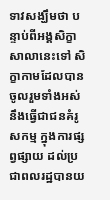ទាវសង្ឃឹមថា បន្ទាប់ពីអង្គសិក្ខាសាលានេះទៅ សិក្ខាកាមដែលបានចូលរួមទាំងអស់នឹងធ្វើជាជនគំរូសកម្ម ក្នុងការផ្សព្វផ្សាយ ដល់ប្រជាពលរដ្ឋបានយ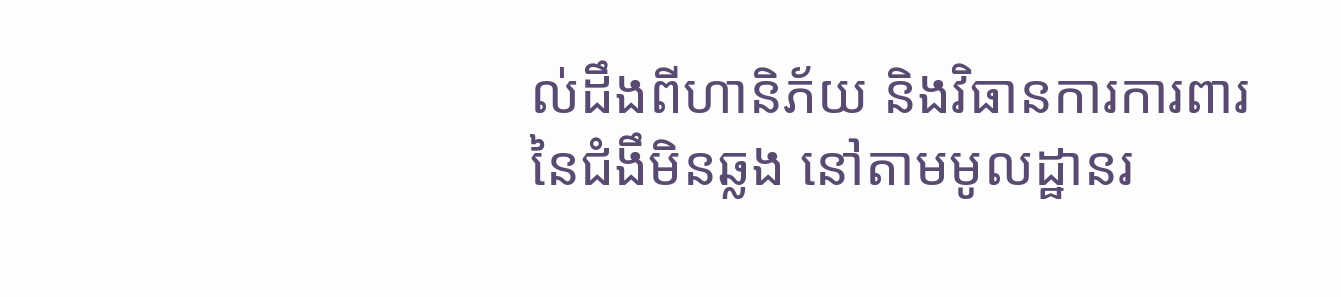ល់ដឹងពីហានិភ័យ និងវិធានការការពារនៃជំងឹមិនឆ្លង នៅតាមមូលដ្ឋានរ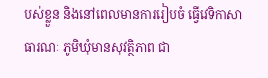បស់ខ្លួន និងនៅពេលមានការរៀបចំ ធ្វើវេទិកាសាធារណៈ ភូមិឃុំមានសុវត្ថិភាព ជា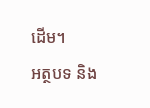ដើម។
អត្ថបទ និង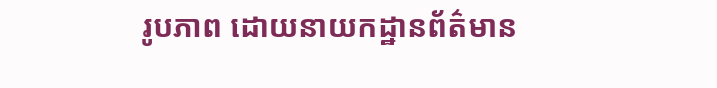រូបភាព ដោយនាយកដ្ឋានព័ត៌មាន